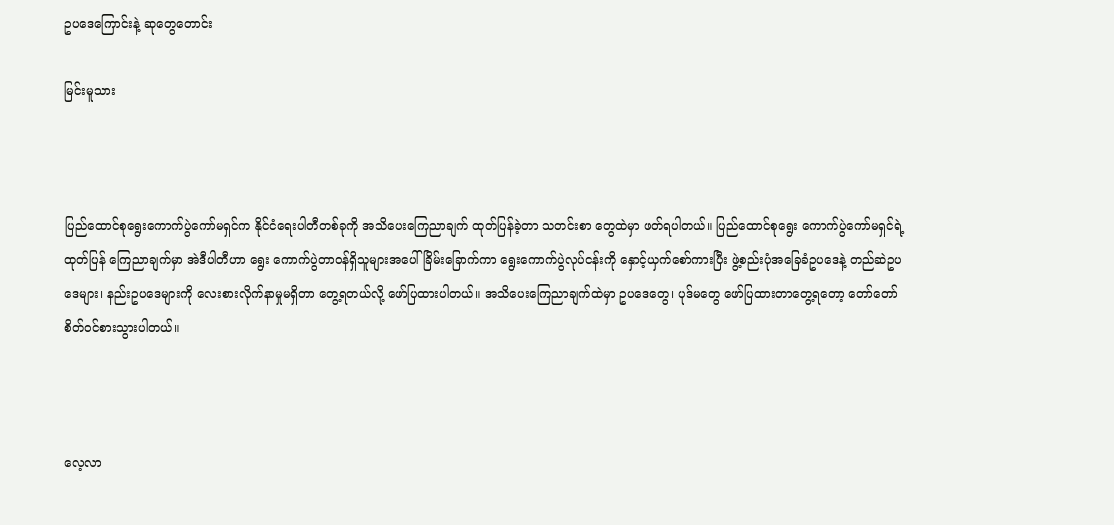ဥပဒေကြောင်းနဲ့ ဆုတွေတောင်း

မြင်းမူသား



ပြည်ထောင်စုရွေးကောက်ပွဲကော်မရှင်က နိုင်ငံရေးပါတီတစ်ခုကို အသိပေးကြေညာချက် ထုတ်ပြန်ခဲ့တာ သတင်းစာ တွေထဲမှာ ဖတ်ရပါတယ်။ ပြည်ထောင်စုရွေး ကောက်ပွဲကော်မရှင်ရဲ့ ထုတ်ပြန် ကြေညာချက်မှာ အဲဒီပါတီဟာ ရွေး ကောက်ပွဲတာဝန်ရှိသူများအပေါ် ခြိမ်းခြောက်ကာ ရွေးကောက်ပွဲလုပ်ငန်းကို နှောင့်ယှက်စော်ကားပြီး ဖွဲ့စည်းပုံအခြေခံဥပဒေနဲ့ တည်ဆဲဥပဒေများ၊ နည်းဥပဒေများကို လေးစားလိုက်နာမှုမရှိတာ တွေ့ရတယ်လို့ ဖော်ပြထားပါတယ်။ အသိပေးကြေညာချက်ထဲမှာ ဥပဒေတွေ၊ ပုဒ်မတွေ ဖော်ပြထားတာတွေ့ရတော့ တော်တော်စိတ်ဝင်စားသွားပါတယ်။



လေ့လာ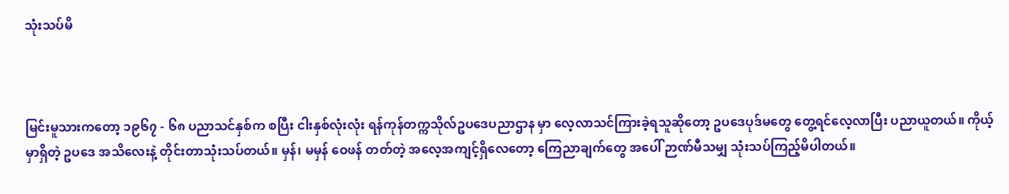သုံးသပ်မိ



မြင်းမူသားကတော့ ၁၉၆၇ - ၆၈ ပညာသင်နှစ်က စပြီး ငါးနှစ်လုံးလုံး ရန်ကုန်တက္ကသိုလ်ဥပဒေပညာဌာန မှာ လေ့လာသင်ကြားခဲ့ရသူဆိုတော့ ဥပဒေပုဒ်မတွေ တွေ့ရင်လေ့လာပြီး ပညာယူတယ်။ ကိုယ့်မှာရှိတဲ့ ဥပဒေ အသိလေးနဲ့ တိုင်းတာသုံးသပ်တယ်။ မှန်၊ မမှန် ဝေဖန် တတ်တဲ့ အလေ့အကျင့်ရှိလေတော့ ကြေညာချက်တွေ အပေါ် ဉာဏ်မီသမျှ သုံးသပ်ကြည့်မိပါတယ်။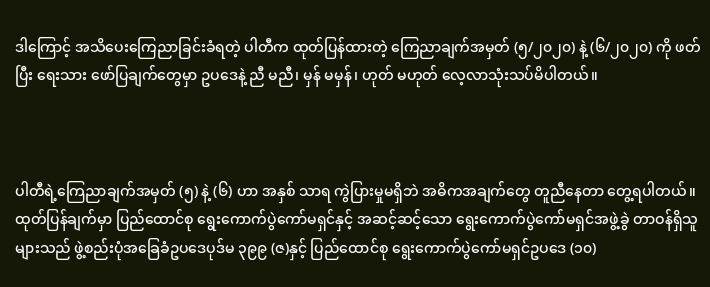ဒါကြောင့် အသိပေးကြေညာခြင်းခံရတဲ့ ပါတီက ထုတ်ပြန်ထားတဲ့ ကြေညာချက်အမှတ် (၅/၂၀၂၀) နဲ့ (၆/၂၀၂၀) ကို ဖတ်ပြီး ရေးသား ဖော်ပြချက်တွေမှာ ဥပဒေနဲ့ ညီ မညီ၊ မှန် မမှန်၊ ဟုတ် မဟုတ် လေ့လာသုံးသပ်မိပါတယ်။



ပါတီရဲ့ကြေညာချက်အမှတ် (၅) နဲ့ (၆) ဟာ အနှစ် သာရ ကွဲပြားမှုမရှိဘဲ အဓိကအချက်တွေ တူညီနေတာ တွေ့ရပါတယ်။ ထုတ်ပြန်ချက်မှာ ပြည်ထောင်စု ရွေးကောက်ပွဲကော်မရှင်နှင့် အဆင့်ဆင့်သော ရွေးကောက်ပွဲကော်မရှင်အဖွဲ့ခွဲ တာဝန်ရှိသူများသည် ဖွဲ့စည်းပုံအခြေခံဥပဒေပုဒ်မ ၃၉၉ (ဇ)နှင့် ပြည်ထောင်စု ရွေးကောက်ပွဲကော်မရှင်ဥပဒေ (၁၀)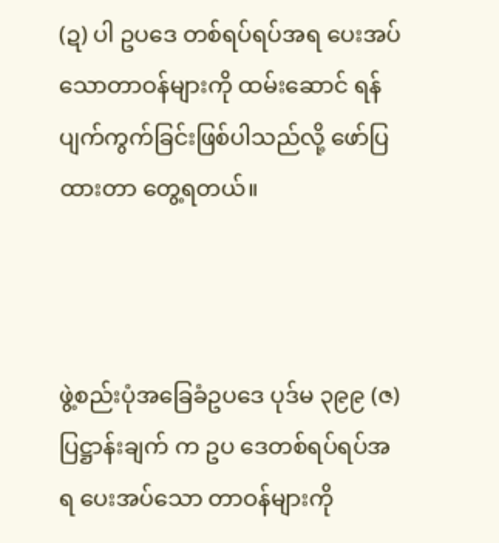(ဍ) ပါ ဥပဒေ တစ်ရပ်ရပ်အရ ပေးအပ်သောတာဝန်များကို ထမ်းဆောင် ရန် ပျက်ကွက်ခြင်းဖြစ်ပါသည်လို့ ဖော်ပြထားတာ တွေ့ရတယ်။



ဖွဲ့စည်းပုံအခြေခံဥပဒေ ပုဒ်မ ၃၉၉ (ဇ) ပြဋ္ဌာန်းချက် က ဥပ ဒေတစ်ရပ်ရပ်အရ ပေးအပ်သော တာဝန်များကို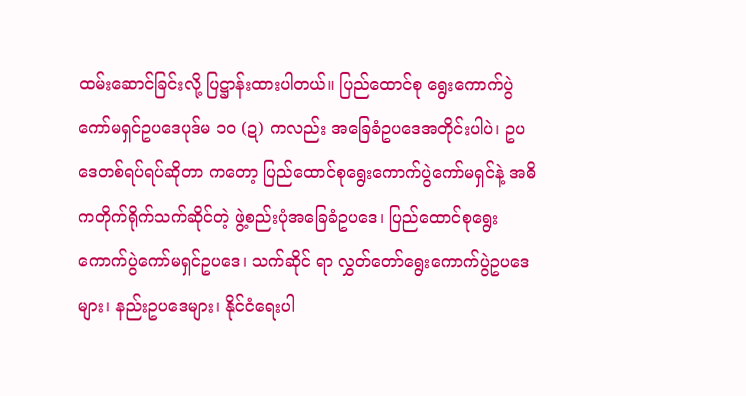ထမ်းဆောင်ခြင်းလို့ ပြဋ္ဌာန်းထားပါတယ်။ ပြည်ထောင်စု ရွေးကောက်ပွဲကော်မရှင်ဥပဒေပုဒ်မ ၁၀ (ဍ) ကလည်း အခြေခံဥပဒေအတိုင်းပါပဲ၊ ဥပဒေတစ်ရပ်ရပ်ဆိုတာ ကတော့ ပြည်ထောင်စုရွေးကောက်ပွဲကော်မရှင်နဲ့ အဓိကတိုက်ရိုက်သက်ဆိုင်တဲ့ ဖွဲ့စည်းပုံအခြေခံဥပဒေ၊ ပြည်ထောင်စုရွေးကောက်ပွဲကော်မရှင်ဥပဒေ၊ သက်ဆိုင် ရာ လွှတ်တော်ရွေးကောက်ပွဲဥပဒေများ၊ နည်းဥပဒေများ၊ နိုင်ငံရေးပါ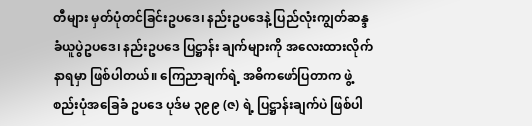တီများ မှတ်ပုံတင်ခြင်းဥပဒေ၊ နည်းဥပဒေနဲ့ ပြည်လုံးကျွတ်ဆန္ဒခံယူပွဲဥပဒေ၊ နည်းဥပဒေ ပြဋ္ဌာန်း ချက်များကို အလေးထားလိုက်နာရမှာ ဖြစ်ပါတယ်။ ကြေညာချက်ရဲ့ အဓိကဖော်ပြတာက ဖွဲ့စည်းပုံအခြေခံ ဥပဒေ ပုဒ်မ ၃၉၉ (ဇ) ရဲ့ ပြဋ္ဌာန်းချက်ပဲ ဖြစ်ပါ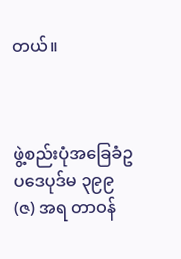တယ်။



ဖွဲ့စည်းပုံအခြေခံဥပဒေပုဒ်မ ၃၉၉ (ဇ) အရ တာဝန်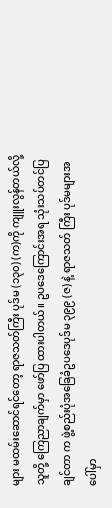များ မထမ်းဆောင်ရင်တော့ ရာဇသတ်ကြီး ပုဒ်မ (၁၃၀) (က)ကို ကျူးလွန်တယ်လို့ သူတို့ ကြေညာချက်မှာ ဖော်ပြ ထားပါတယ်။ ဥပဒေကြောင်းအရ သုံးသပ်တင်ပြချင်တာ က ဖွဲ့စည်းပုံအခြေခံဥပဒေပုဒ်မ ၃၉၉ (ဇ) နဲ့ ရာဇသတ် ကြီး ပုဒ်မများအပေါ်မှာ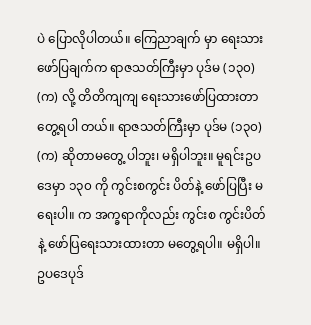ပဲ ပြောလိုပါတယ်။ ကြေညာချက် မှာ ရေးသားဖော်ပြချက်က ရာဇသတ်ကြီးမှာ ပုဒ်မ (၁၃၀) (က) လို့ တိတိကျကျ ရေးသားဖော်ပြထားတာ တွေ့ရပါ တယ်။ ရာဇသတ်ကြီးမှာ ပုဒ်မ (၁၃၀) (က) ဆိုတာမတွေ့ ပါဘူး၊ မရှိပါဘူး။ မူရင်းဥပဒေမှာ ၁၃၀ ကို ကွင်းစကွင်း ပိတ်နဲ့ ဖော်ပြပြီး မရေးပါ။ က အက္ခရာကိုလည်း ကွင်းစ ကွင်းပိတ်နဲ့ ဖော်ပြရေးသားထားတာ မတွေ့ရပါ။ မရှိပါ။ ဥပဒေပုဒ်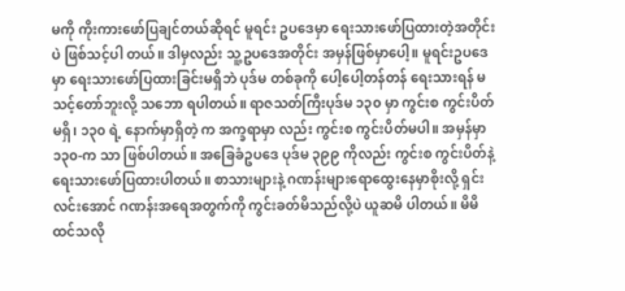မကို ကိုးကားဖော်ပြချင်တယ်ဆိုရင် မူရင်း ဥပဒေမှာ ရေးသားဖော်ပြထားတဲ့အတိုင်းပဲ ဖြစ်သင့်ပါ တယ်။ ဒါမှလည်း သူ့ဥပဒေအတိုင်း အမှန်ဖြစ်မှာပေါ့။ မူရင်းဥပဒေမှာ ရေးသားဖော်ပြထားခြင်းမရှိဘဲ ပုဒ်မ တစ်ခုကို ပေါ့ပေါ့တန်တန် ရေးသားရန် မသင့်တော်ဘူးလို့ သဘော ရပါတယ်။ ရာဇသတ်ကြီးပုဒ်မ ၁၃၀ မှာ ကွင်းစ ကွင်းပိတ် မရှိ၊ ၁၃၀ ရဲ့ နောက်မှာရှိတဲ့ က အက္ခရာမှာ လည်း ကွင်းစ ကွင်းပိတ်မပါ။ အမှန်မှာ ၁၃၀-က သာ ဖြစ်ပါတယ်။ အခြေခံဥပဒေ ပုဒ်မ ၃၉၉ ကိုလည်း ကွင်းစ ကွင်းပိတ်နဲ့ ရေးသားဖော်ပြထားပါတယ်။ စာသားများနဲ့ ဂဏန်းများရောထွေးနေမှာစိုးလို့ ရှင်းလင်းအောင် ဂဏန်းအရေအတွက်ကို ကွင်းခတ်မိသည်လို့ပဲ ယူဆမိ ပါတယ်။ မိမိထင်သလို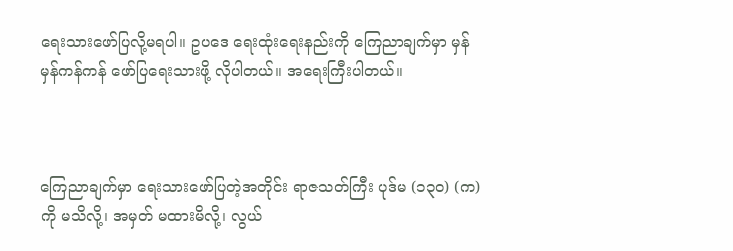ရေးသားဖော်ပြလို့မရပါ။ ဥပဒေ ရေးထုံးရေးနည်းကို ကြေညာချက်မှာ မှန်မှန်ကန်ကန် ဖော်ပြရေးသားဖို့ လိုပါတယ်။ အရေးကြီးပါတယ်။



ကြေညာချက်မှာ ရေးသားဖော်ပြတဲ့အတိုင်း ရာဇသတ်ကြီး ပုဒ်မ (၁၃၀) (က) ကို မသိလို့၊ အမှတ် မထားမိလို့၊ လွယ်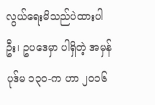လွယ်ရေးမိသည်ပဲထားပါဦး၊ ဥပဒေမှာ ပါရှိတဲ့ အမှန် ပုဒ်မ ၁၃၀-က ဟာ ၂၀၁၆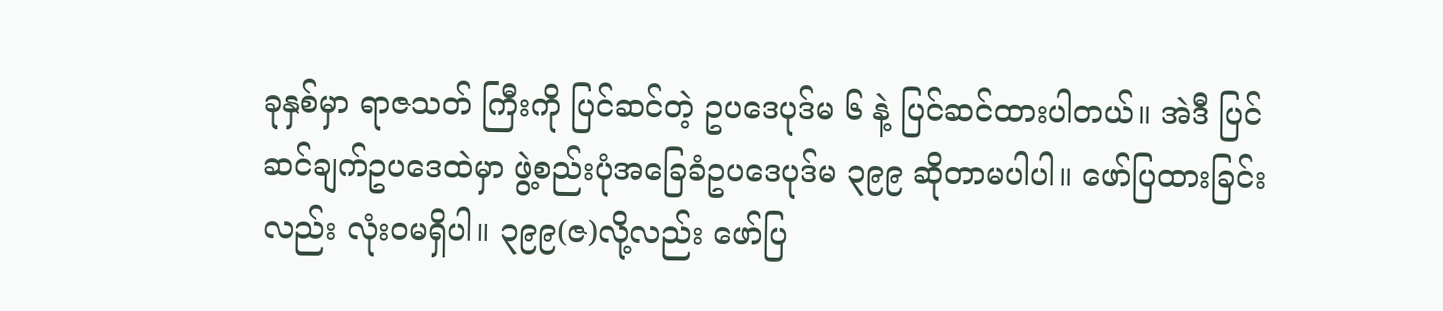ခုနှစ်မှာ ရာဇသတ် ကြီးကို ပြင်ဆင်တဲ့ ဥပဒေပုဒ်မ ၆ နဲ့ ပြင်ဆင်ထားပါတယ်။ အဲဒီ ပြင်ဆင်ချက်ဥပဒေထဲမှာ ဖွဲ့စည်းပုံအခြေခံဥပဒေပုဒ်မ ၃၉၉ ဆိုတာမပါပါ။ ဖော်ပြထားခြင်းလည်း လုံးဝမရှိပါ။ ၃၉၉(ဇ)လို့လည်း ဖော်ပြ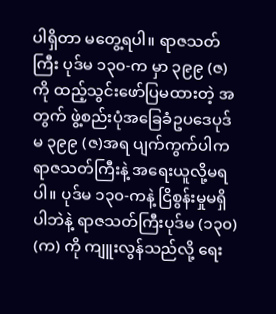ပါရှိတာ မတွေ့ရပါ။ ရာဇသတ်ကြီး ပုဒ်မ ၁၃၀-က မှာ ၃၉၉ (ဇ)ကို ထည့်သွင်းဖော်ပြမထားတဲ့ အတွက် ဖွဲ့စည်းပုံအခြေခံဥပဒေပုဒ်မ ၃၉၉ (ဇ)အရ ပျက်ကွက်ပါက ရာဇသတ်ကြီးနဲ့ အရေးယူလို့မရပါ။ ပုဒ်မ ၁၃၀-ကနဲ့ ငြိစွန်းမှုမရှိပါဘဲနဲ့ ရာဇသတ်ကြီးပုဒ်မ (၁၃၀) (က) ကို ကျူးလွန်သည်လို့ ရေး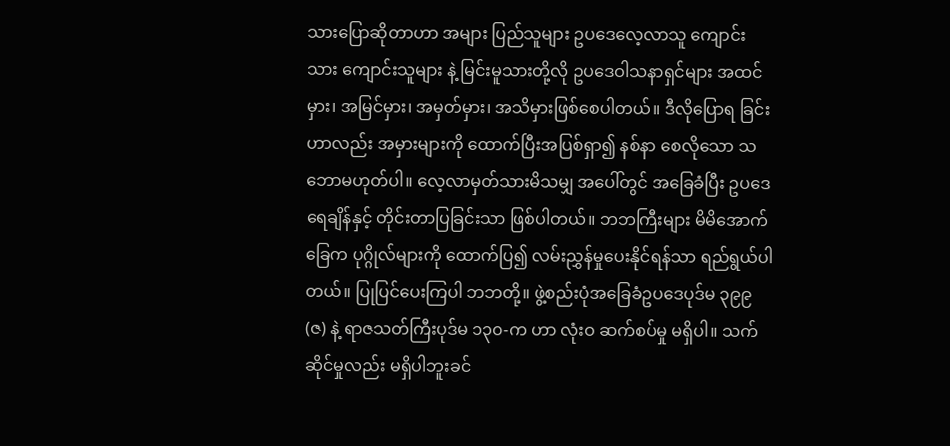သားပြောဆိုတာဟာ အများ ပြည်သူများ ဥပဒေလေ့လာသူ ကျောင်းသား ကျောင်းသူများ နဲ့ မြင်းမူသားတို့လို ဥပဒေဝါသနာရှင်များ အထင်မှား၊ အမြင်မှား၊ အမှတ်မှား၊ အသိမှားဖြစ်စေပါတယ်။ ဒီလိုပြောရ ခြင်းဟာလည်း အမှားများကို ထောက်ပြီးအပြစ်ရှာ၍ နစ်နာ စေလိုသော သဘောမဟုတ်ပါ။ လေ့လာမှတ်သားမိသမျှ အပေါ်တွင် အခြေခံပြီး ဥပဒေရေချိန်နှင့် တိုင်းတာပြခြင်းသာ ဖြစ်ပါတယ်။ ဘဘကြီးများ မိမိအောက်ခြေက ပုဂ္ဂိုလ်များကို ထောက်ပြ၍ လမ်းညွှန်မှုပေးနိုင်ရန်သာ ရည်ရွယ်ပါတယ်။ ပြုပြင်ပေးကြပါ ဘဘတို့။ ဖွဲ့စည်းပုံအခြေခံဥပဒေပုဒ်မ ၃၉၉ (ဇ) နဲ့ ရာဇသတ်ကြီးပုဒ်မ ၁၃၀-က ဟာ လုံးဝ ဆက်စပ်မှု မရှိပါ။ သက်ဆိုင်မှုလည်း မရှိပါဘူးခင်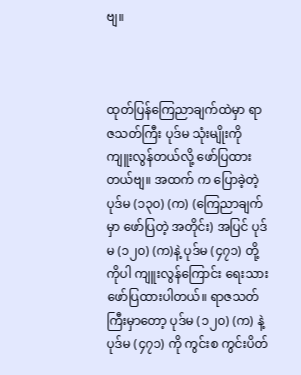ဗျ။



ထုတ်ပြန်ကြေညာချက်ထဲမှာ ရာဇသတ်ကြီး ပုဒ်မ သုံးမျိုးကို ကျူးလွန်တယ်လို့ ဖော်ပြထားတယ်ဗျ။ အထက် က ပြောခဲ့တဲ့ ပုဒ်မ (၁၃၀) (က) (ကြေညာချက်မှာ ဖော်ပြတဲ့ အတိုင်း) အပြင် ပုဒ်မ (၁၂၀) (က)နဲ့ ပုဒ်မ (၄၇၁) တို့ကိုပါ ကျူးလွန်ကြောင်း ရေးသားဖော်ပြထားပါတယ်။ ရာဇသတ် ကြီးမှာတော့ ပုဒ်မ (၁၂၀) (က) နဲ့ ပုဒ်မ (၄၇၁) ကို ကွင်းစ ကွင်းပိတ်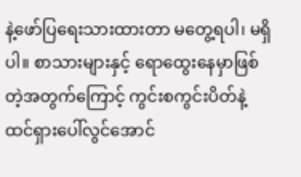နဲ့ဖော်ပြရေးသားထားတာ မတွေ့ရပါ၊ မရှိပါ။ စာသားများနှင့် ရောထွေးနေမှာဖြစ်တဲ့အတွက်ကြောင့် ကွင်းစကွင်းပိတ်နဲ့ ထင်ရှားပေါ်လွင်အောင်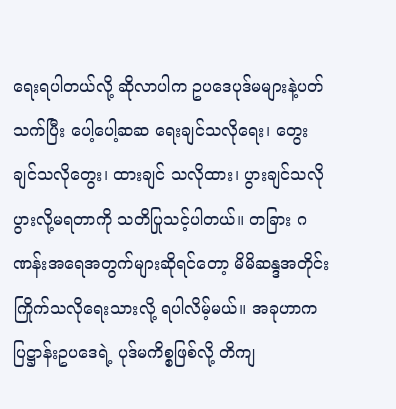ရေးရပါတယ်လို့ ဆိုလာပါက ဥပဒေပုဒ်မများနဲ့ပတ်သက်ပြီး ပေါ့ပေါ့ဆဆ ရေးချင်သလိုရေး၊ တွေးချင်သလိုတွေး၊ ထားချင် သလိုထား၊ ပွားချင်သလို ပွားလို့မရတာကို သတိပြုသင့်ပါတယ်။ တခြား ဂဏန်းအရေအတွက်များဆိုရင်တော့ မိမိဆန္ဒအတိုင်း ကြိုက်သလိုရေးသားလို့ ရပါလိမ့်မယ်။ အခုဟာက ပြဋ္ဌာန်းဥပဒေရဲ့ ပုဒ်မကိစ္စဖြစ်လို့ တိကျ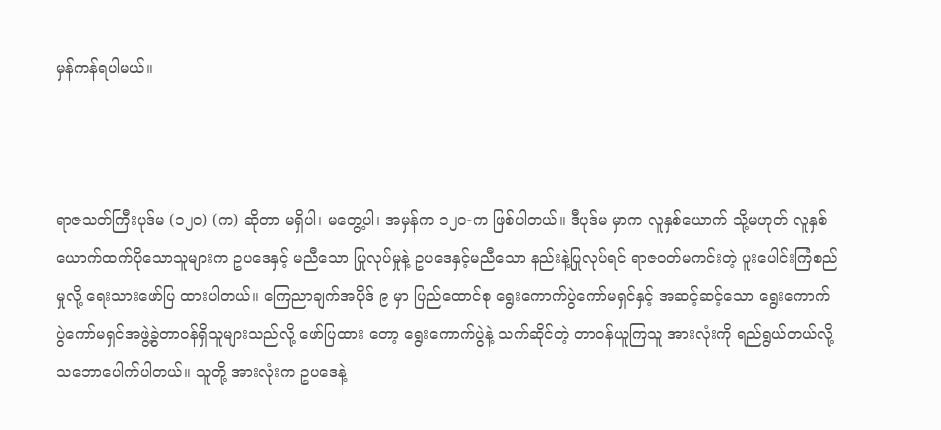မှန်ကန်ရပါမယ်။



ရာဇသတ်ကြီးပုဒ်မ (၁၂၀) (က) ဆိုတာ မရှိပါ၊ မတွေ့ပါ၊ အမှန်က ၁၂၀-က ဖြစ်ပါတယ်။ ဒီပုဒ်မ မှာက လူနှစ်ယောက် သို့မဟုတ် လူနှစ်ယောက်ထက်ပိုသောသူများက ဥပဒေနှင့် မညီသော ပြုလုပ်မှုနဲ့ ဥပဒေနှင့်မညီသော နည်းနဲ့ပြုလုပ်ရင် ရာဇဝတ်မကင်းတဲ့ ပူးပေါင်းကြံစည်မှုလို့ ရေးသားဖော်ပြ ထားပါတယ်။ ကြေညာချက်အပိုဒ် ၉ မှာ ပြည်ထောင်စု ရွေးကောက်ပွဲကော်မရှင်နှင့် အဆင့်ဆင့်သော ရွေးကောက် ပွဲကော်မရှင်အဖွဲ့ခွဲတာဝန်ရှိသူများသည်လို့ ဖော်ပြထား တော့ ရွေးကောက်ပွဲနဲ့ သက်ဆိုင်တဲ့ တာဝန်ယူကြသူ အားလုံးကို ရည်ရွယ်တယ်လို့ သဘောပေါက်ပါတယ်။ သူတို့ အားလုံးက ဥပဒေနဲ့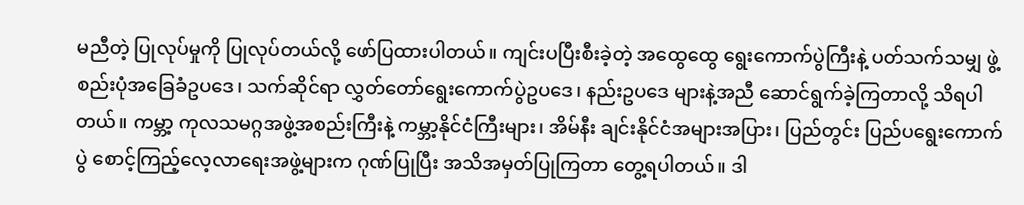မညီတဲ့ ပြုလုပ်မှုကို ပြုလုပ်တယ်လို့ ဖော်ပြထားပါတယ်။ ကျင်းပပြီးစီးခဲ့တဲ့ အထွေထွေ ရွေးကောက်ပွဲကြီးနဲ့ ပတ်သက်သမျှ ဖွဲ့စည်းပုံအခြေခံဥပဒေ၊ သက်ဆိုင်ရာ လွှတ်တော်ရွေးကောက်ပွဲဥပဒေ၊ နည်းဥပဒေ များနဲ့အညီ ဆောင်ရွက်ခဲ့ကြတာလို့ သိရပါတယ်။ ကမ္ဘာ့ ကုလသမဂ္ဂအဖွဲ့အစည်းကြီးနဲ့ ကမ္ဘာ့နိုင်ငံကြီးများ၊ အိမ်နီး ချင်းနိုင်ငံအများအပြား၊ ပြည်တွင်း ပြည်ပရွေးကောက် ပွဲ စောင့်ကြည့်လေ့လာရေးအဖွဲ့များက ဂုဏ်ပြုပြီး အသိအမှတ်ပြုကြတာ တွေ့ရပါတယ်။ ဒါ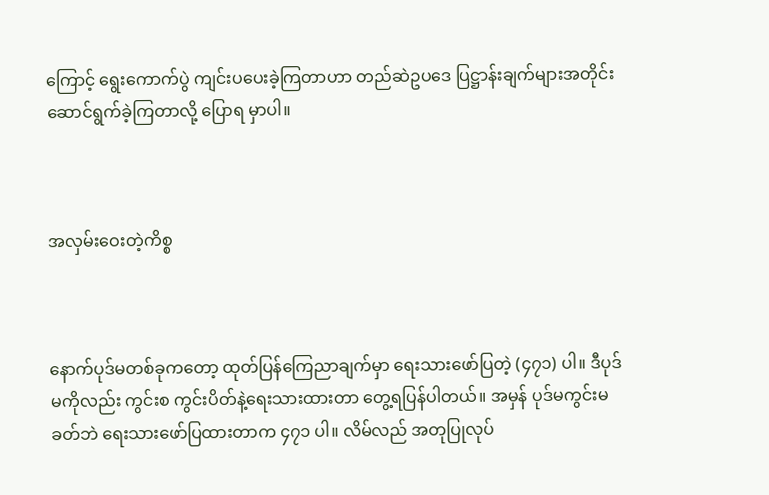ကြောင့် ရွေးကောက်ပွဲ ကျင်းပပေးခဲ့ကြတာဟာ တည်ဆဲဥပဒေ ပြဋ္ဌာန်းချက်များအတိုင်း ဆောင်ရွက်ခဲ့ကြတာလို့ ပြောရ မှာပါ။



အလှမ်းဝေးတဲ့ကိစ္စ



နောက်ပုဒ်မတစ်ခုကတော့ ထုတ်ပြန်ကြေညာချက်မှာ ရေးသားဖော်ပြတဲ့ (၄၇၁) ပါ။ ဒီပုဒ်မကိုလည်း ကွင်းစ ကွင်းပိတ်နဲ့ရေးသားထားတာ တွေ့ရပြန်ပါတယ်။ အမှန် ပုဒ်မကွင်းမခတ်ဘဲ ရေးသားဖော်ပြထားတာက ၄၇၁ ပါ။ လိမ်လည် အတုပြုလုပ်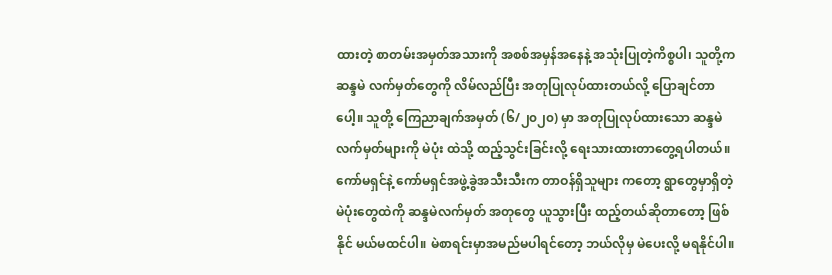ထားတဲ့ စာတမ်းအမှတ်အသားကို အစစ်အမှန်အနေနဲ့ အသုံးပြုတဲ့ကိစ္စပါ၊ သူတို့က ဆန္ဒမဲ လက်မှတ်တွေကို လိမ်လည်ပြီး အတုပြုလုပ်ထားတယ်လို့ ပြောချင်တာပေါ့။ သူတို့ ကြေညာချက်အမှတ် (၆/၂၀၂၀) မှာ အတုပြုလုပ်ထားသော ဆန္ဒမဲလက်မှတ်များကို မဲပုံး ထဲသို့ ထည့်သွင်းခြင်းလို့ ရေးသားထားတာတွေ့ရပါတယ်။ ကော်မရှင်နဲ့ ကော်မရှင်အဖွဲ့ခွဲအသီးသီးက တာဝန်ရှိသူများ ကတော့ ရွာတွေမှာရှိတဲ့ မဲပုံးတွေထဲကို ဆန္ဒမဲလက်မှတ် အတုတွေ ယူသွားပြီး ထည့်တယ်ဆိုတာတော့ ဖြစ်နိုင် မယ်မထင်ပါ။ မဲစာရင်းမှာအမည်မပါရင်တော့ ဘယ်လိုမှ မဲပေးလို့ မရနိုင်ပါ။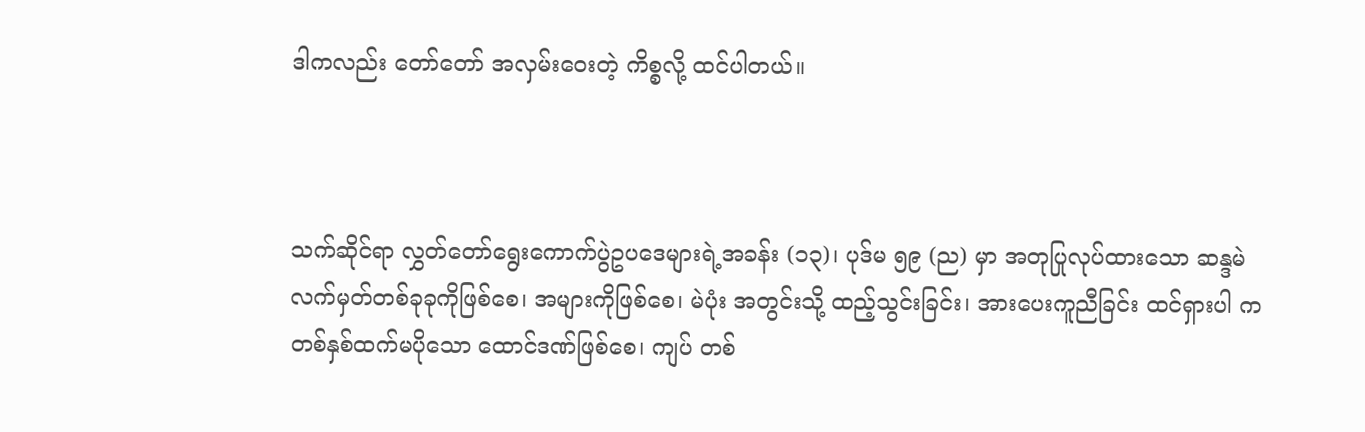ဒါကလည်း တော်တော် အလှမ်းဝေးတဲ့ ကိစ္စလို့ ထင်ပါတယ်။



သက်ဆိုင်ရာ လွှတ်တော်ရွေးကောက်ပွဲဥပဒေများရဲ့အခန်း (၁၃)၊ ပုဒ်မ ၅၉ (ည) မှာ အတုပြုလုပ်ထားသော ဆန္ဒမဲလက်မှတ်တစ်ခုခုကိုဖြစ်စေ၊ အများကိုဖြစ်စေ၊ မဲပုံး အတွင်းသို့ ထည့်သွင်းခြင်း၊ အားပေးကူညီခြင်း ထင်ရှားပါ က တစ်နှစ်ထက်မပိုသော ထောင်ဒဏ်ဖြစ်စေ၊ ကျပ် တစ်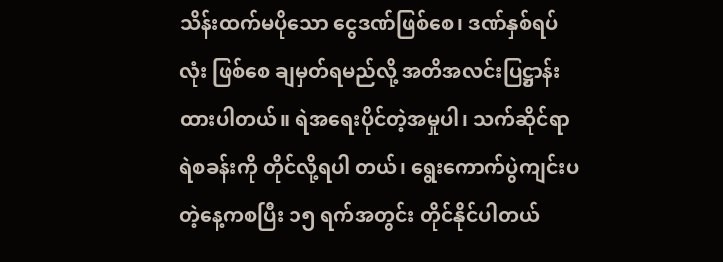သိန်းထက်မပိုသော ငွေဒဏ်ဖြစ်စေ၊ ဒဏ်နှစ်ရပ်လုံး ဖြစ်စေ ချမှတ်ရမည်လို့ အတိအလင်းပြဋ္ဌာန်းထားပါတယ်။ ရဲအရေးပိုင်တဲ့အမှုပါ၊ သက်ဆိုင်ရာ ရဲစခန်းကို တိုင်လို့ရပါ တယ်၊ ရွေးကောက်ပွဲကျင်းပတဲ့နေ့ကစပြီး ၁၅ ရက်အတွင်း တိုင်နိုင်ပါတယ်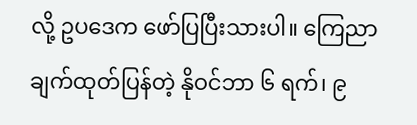လို့ ဥပဒေက ဖော်ပြပြီးသားပါ။ ကြေညာ ချက်ထုတ်ပြန်တဲ့ နိုဝင်ဘာ ၆ ရက်၊ ၉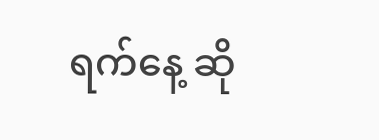ရက်နေ့ ဆို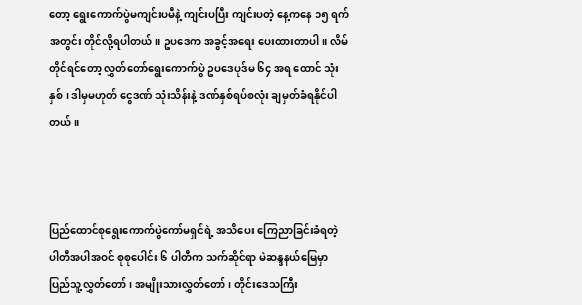တော့ ရွေးကောက်ပွဲမကျင်းပမီနဲ့ ကျင်းပပြီး ကျင်းပတဲ့ နေ့ကနေ ၁၅ ရက်အတွင်း တိုင်လို့ရပါတယ်။ ဥပဒေက အခွင့်အရေး ပေးထားတာပါ။ လိမ်တိုင်ရင်တော့ လွှတ်တော်ရွေးကောက်ပွဲ ဥပဒေပုဒ်မ ၆၄ အရ ထောင် သုံးနှစ်၊ ဒါမှမဟုတ် ငွေဒဏ် သုံးသိန်းနဲ့ ဒဏ်နှစ်ရပ်စလုံး ချမှတ်ခံရနိုင်ပါတယ်။



ပြည်ထောင်စုရွေးကောက်ပွဲကော်မရှင်ရဲ့ အသိပေး ကြေညာခြင်းခံရတဲ့ ပါတီအပါအဝင် စုစုပေါင်း ၆ ပါတီက သက်ဆိုင်ရာ မဲဆန္ဒနယ်မြေမှာ ပြည်သူ့လွှတ်တော်၊ အမျိုးသားလွှတ်တော်၊ တိုင်းဒေသကြီး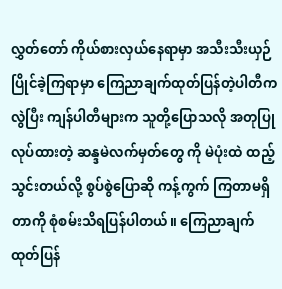လွှတ်တော် ကိုယ်စားလှယ်နေရာမှာ အသီးသီးယှဉ်ပြိုင်ခဲ့ကြရာမှာ ကြေညာချက်ထုတ်ပြန်တဲ့ပါတီက လွဲပြီး ကျန်ပါတီများက သူတို့ပြောသလို အတုပြုလုပ်ထားတဲ့ ဆန္ဒမဲလက်မှတ်တွေ ကို မဲပုံးထဲ ထည့်သွင်းတယ်လို့ စွပ်စွဲပြောဆို ကန့်ကွက် ကြတာမရှိတာကို စုံစမ်းသိရပြန်ပါတယ်။ ကြေညာချက် ထုတ်ပြန်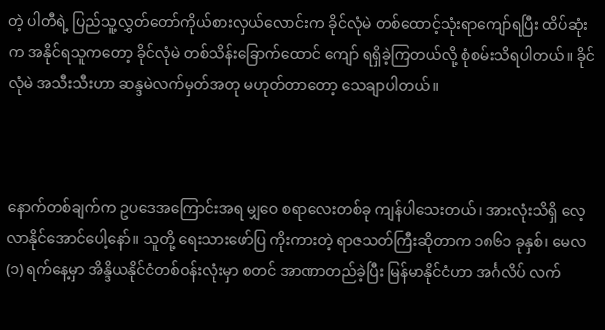တဲ့ ပါတီရဲ့ ပြည်သူ့လွှတ်တော်ကိုယ်စားလှယ်လောင်းက ခိုင်လုံမဲ တစ်ထောင့်သုံးရာကျော်ရပြီး ထိပ်ဆုံး က အနိုင်ရသူကတော့ ခိုင်လုံမဲ တစ်သိန်းခြောက်ထောင် ကျော် ရရှိခဲ့ကြတယ်လို့ စုံစမ်းသိရပါတယ်။ ခိုင်လုံမဲ အသီးသီးဟာ ဆန္ဒမဲလက်မှတ်အတု မဟုတ်တာတော့ သေချာပါတယ်။



နောက်တစ်ချက်က ဥပဒေအကြောင်းအရ မျှဝေ စရာလေးတစ်ခု ကျန်ပါသေးတယ်၊ အားလုံးသိရှိ လေ့လာနိုင်အောင်ပေါ့နော်။ သူတို့ ရေးသားဖော်ပြ ကိုးကားတဲ့ ရာဇသတ်ကြီးဆိုတာက ၁၈၆၁ ခုနှစ်၊ မေလ (၁) ရက်နေ့မှာ အိန္ဒိယနိုင်ငံတစ်ဝန်းလုံးမှာ စတင် အာဏာတည်ခဲ့ပြီး မြန်မာနိုင်ငံဟာ အင်္ဂလိပ် လက်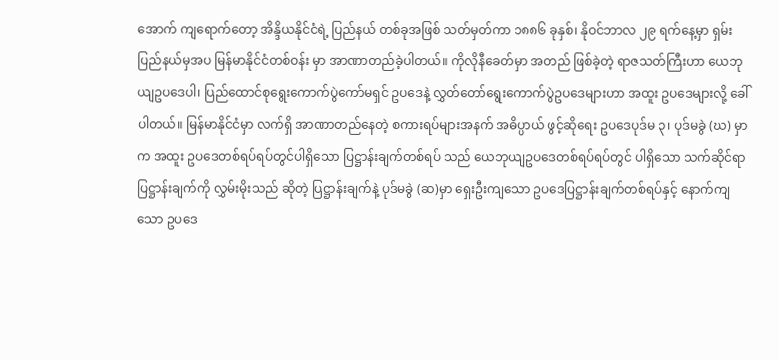အောက် ကျရောက်တော့ အိန္ဒိယနိုင်ငံရဲ့ ပြည်နယ် တစ်ခုအဖြစ် သတ်မှတ်ကာ ၁၈၈၆ ခုနှစ်၊ နိုဝင်ဘာလ ၂၉ ရက်နေ့မှာ ရှမ်းပြည်နယ်မှအပ မြန်မာနိုင်ငံတစ်ဝန်း မှာ အာဏာတည်ခဲ့ပါတယ်။ ကိုလိုနီခေတ်မှာ အတည် ဖြစ်ခဲ့တဲ့ ရာဇသတ်ကြီးဟာ ယေဘုယျဥပဒေပါ၊ ပြည်ထောင်စုရွေးကောက်ပွဲကော်မရှင် ဥပဒေနဲ့ လွှတ်တော်ရွေးကောက်ပွဲဥပဒေများဟာ အထူး ဥပဒေများလို့ ခေါ်ပါတယ်။ မြန်မာနိုင်ငံမှာ လက်ရှိ အာဏာတည်နေတဲ့ စကားရပ်များအနက် အဓိပ္ပာယ် ဖွင့်ဆိုရေး ဥပဒေပုဒ်မ ၃၊ ပုဒ်မခွဲ (ဃ) မှာက အထူး ဥပဒေတစ်ရပ်ရပ်တွင်ပါရှိသော ပြဋ္ဌာန်းချက်တစ်ရပ် သည် ယေဘုယျဥပဒေတစ်ရပ်ရပ်တွင် ပါရှိသော သက်ဆိုင်ရာပြဋ္ဌာန်းချက်ကို လွှမ်းမိုးသည် ဆိုတဲ့ ပြဋ္ဌာန်းချက်နဲ့ ပုဒ်မခွဲ (ဆ)မှာ ရှေးဦးကျသော ဥပဒေပြဋ္ဌာန်းချက်တစ်ရပ်နှင့် နောက်ကျသော ဥပဒေ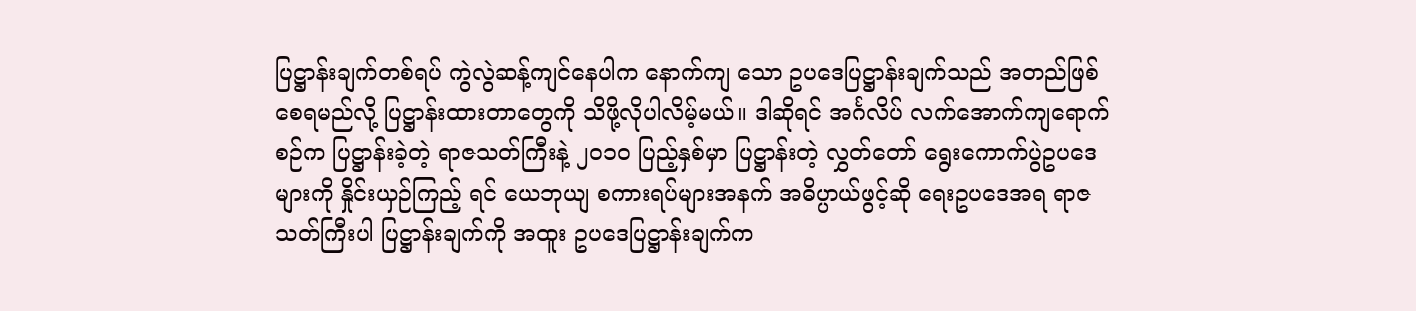ပြဋ္ဌာန်းချက်တစ်ရပ် ကွဲလွဲဆန့်ကျင်နေပါက နောက်ကျ သော ဥပဒေပြဋ္ဌာန်းချက်သည် အတည်ဖြစ်စေရမည်လို့ ပြဋ္ဌာန်းထားတာတွေကို သိဖို့လိုပါလိမ့်မယ်။ ဒါဆိုရင် အင်္ဂလိပ် လက်အောက်ကျရောက်စဉ်က ပြဋ္ဌာန်းခဲ့တဲ့ ရာဇသတ်ကြီးနဲ့ ၂၀၁၀ ပြည့်နှစ်မှာ ပြဋ္ဌာန်းတဲ့ လွှတ်တော် ရွေးကောက်ပွဲဥပဒေများကို နှိုင်းယှဉ်ကြည့် ရင် ယေဘုယျ စကားရပ်များအနက် အဓိပ္ပာယ်ဖွင့်ဆို ရေးဥပဒေအရ ရာဇသတ်ကြီးပါ ပြဋ္ဌာန်းချက်ကို အထူး ဥပဒေပြဋ္ဌာန်းချက်က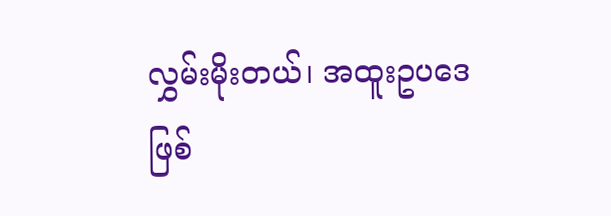လွှမ်းမိုးတယ်၊ အထူးဥပဒေဖြစ်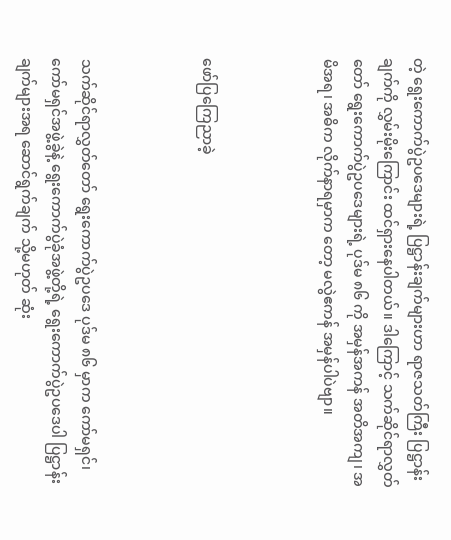တဲ့ ရွေးကောက်ပွဲဥပဒေများရဲ့ ပြဋ္ဌာန်းချက်များဟာ ရာဇသတ်ကြီး ပြဋ္ဌာန်းချက်ကို လွှမ်းမိုးကြောင်း ထင်ရှားနေပါတယ်။ ဒါကြောင့် သက်ဆိုင်ရာလွှတ်တော် ရွေးကောက်ပွဲဥပဒေများရဲ့ ပုဒ်မ ၈၆ ကို အမှန်အကန် အတိအကျ၊ အမိအရ၊ အဓိက လိုက်နာရမှာက တော့ မလွဲဧကန် အမှန်ပါပဲဗျာ။



ဖော်ပြကြေညာခဲ့



သက်ဆိုင်ရာလွှတ်တော် ရွေးကောက်ပွဲဥပဒေ ပုဒ်မ ၈၆ မှာက ကော်မရှင်၊ ကော်မရှင်အဖွဲ့ခွဲနဲ့ ရွေးကောက်ပွဲခုံအဖွဲ့တို့ရဲ့ ရွေးကောက်ပွဲဥပဒေပါ ပြဋ္ဌာန်း ချက်များအရ ဆောင်ရွက်ချက် သို့မဟုတ် ဆုံး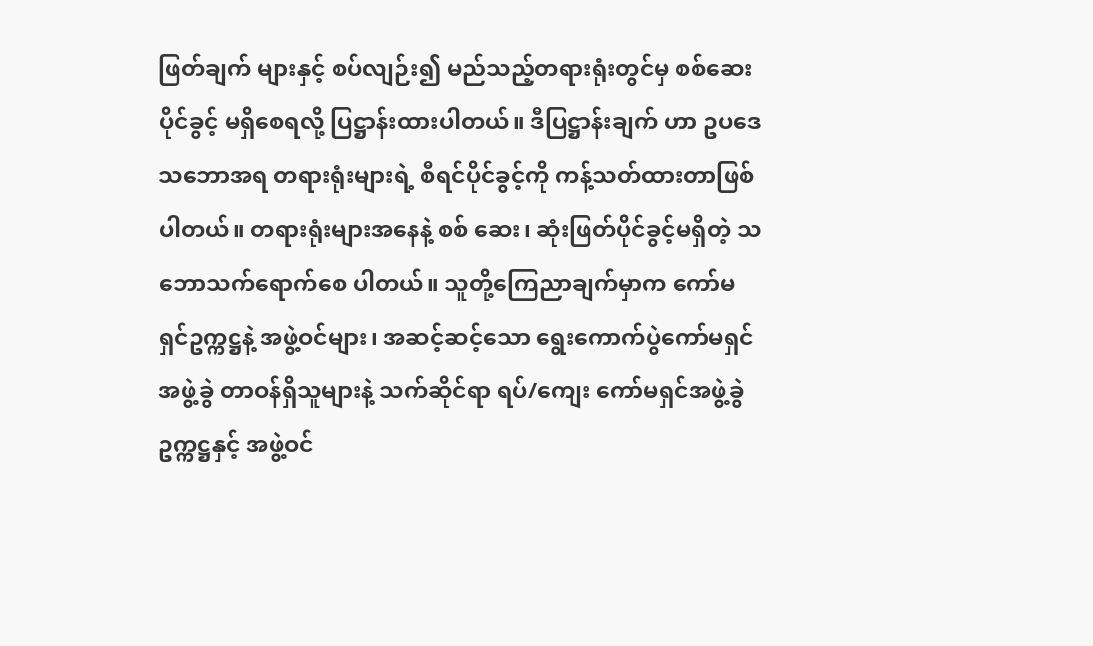ဖြတ်ချက် များနှင့် စပ်လျဉ်း၍ မည်သည့်တရားရုံးတွင်မှ စစ်ဆေး ပိုင်ခွင့် မရှိစေရလို့ ပြဋ္ဌာန်းထားပါတယ်။ ဒီပြဋ္ဌာန်းချက် ဟာ ဥပဒေ သဘောအရ တရားရုံးများရဲ့ စီရင်ပိုင်ခွင့်ကို ကန့်သတ်ထားတာဖြစ်ပါတယ်။ တရားရုံးများအနေနဲ့ စစ် ဆေး၊ ဆုံးဖြတ်ပိုင်ခွင့်မရှိတဲ့ သဘောသက်ရောက်စေ ပါတယ်။ သူတို့ကြေညာချက်မှာက ကော်မရှင်ဥက္ကဋ္ဌနဲ့ အဖွဲ့ဝင်များ၊ အဆင့်ဆင့်သော ရွေးကောက်ပွဲကော်မရှင် အဖွဲ့ခွဲ တာဝန်ရှိသူများနဲ့ သက်ဆိုင်ရာ ရပ်/ကျေး ကော်မရှင်အဖွဲ့ခွဲဥက္ကဋ္ဌနှင့် အဖွဲ့ဝင်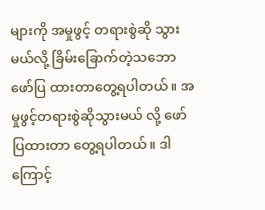များကို အမှုဖွင့် တရားစွဲဆို သွားမယ်လို့ ခြိမ်းခြောက်တဲ့သဘော ဖော်ပြ ထားတာတွေ့ရပါတယ်။ အမှုဖွင့်တရားစွဲဆိုသွားမယ် လို့ ဖော်ပြထားတာ တွေ့ရပါတယ်။ ဒါကြောင့်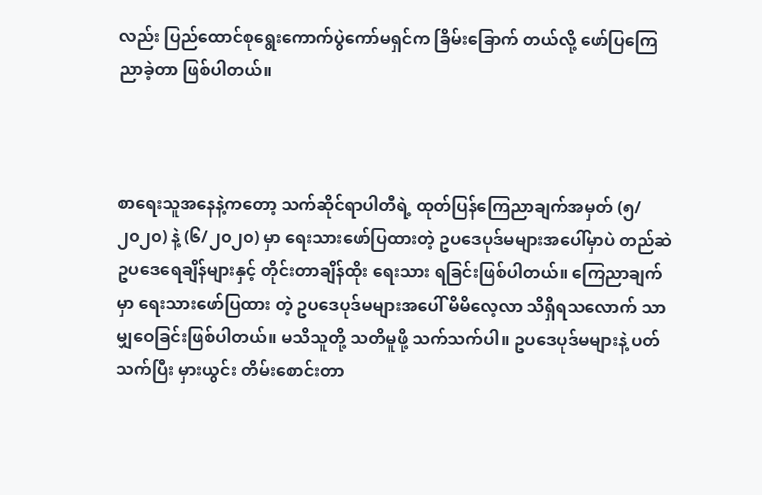လည်း ပြည်ထောင်စုရွေးကောက်ပွဲကော်မရှင်က ခြိမ်းခြောက် တယ်လို့ ဖော်ပြကြေညာခဲ့တာ ဖြစ်ပါတယ်။



စာရေးသူအနေနဲ့ကတော့ သက်ဆိုင်ရာပါတီရဲ့ ထုတ်ပြန်ကြေညာချက်အမှတ် (၅/၂၀၂၀) နဲ့ (၆/၂၀၂၀) မှာ ရေးသားဖော်ပြထားတဲ့ ဥပဒေပုဒ်မများအပေါ်မှာပဲ တည်ဆဲဥပဒေရေချိန်များနှင့် တိုင်းတာချိန်ထိုး ရေးသား ရခြင်းဖြစ်ပါတယ်။ ကြေညာချက်မှာ ရေးသားဖော်ပြထား တဲ့ ဥပဒေပုဒ်မများအပေါ် မိမိလေ့လာ သိရှိရသလောက် သာ မျှဝေခြင်းဖြစ်ပါတယ်။ မသိသူတို့ သတိမူဖို့ သက်သက်ပါ။ ဥပဒေပုဒ်မများနဲ့ ပတ်သက်ပြီး မှားယွင်း တိမ်းစောင်းတာ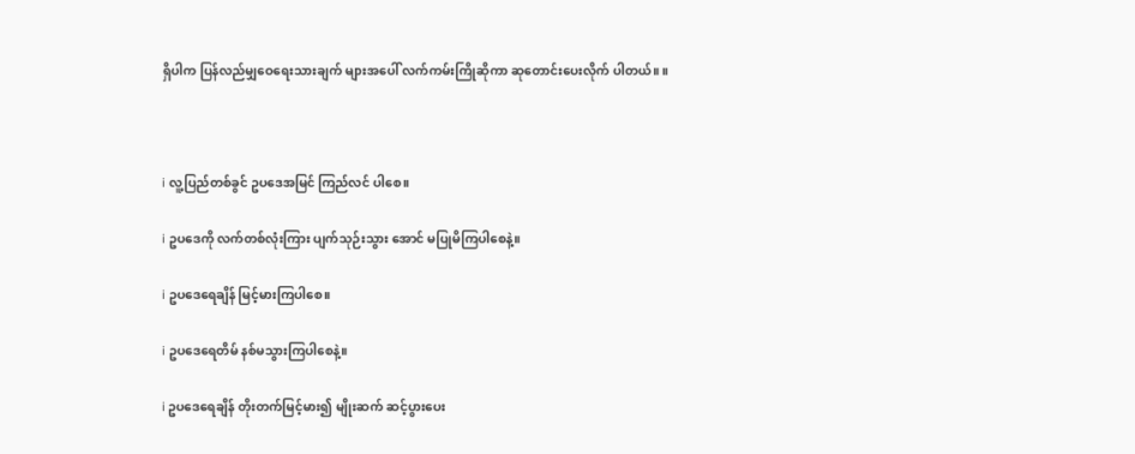ရှိပါက ပြန်လည်မျှဝေရေးသားချက် များအပေါ် လက်ကမ်းကြိုဆိုကာ ဆုတောင်းပေးလိုက် ပါတယ်။ ။



i လူ့ပြည်တစ်ခွင် ဥပဒေအမြင် ကြည်လင် ပါစေ။

i ဥပဒေကို လက်တစ်လုံးကြား ပျက်သုဉ်းသွား အောင် မပြုမိကြပါစေနဲ့။

i ဥပဒေရေချိန် မြင့်မားကြပါစေ။

i ဥပဒေရေတိမ် နစ်မသွားကြပါစေနဲ့။

i ဥပဒေရေချိန် တိုးတက်မြင့်မား၍ မျိုးဆက် ဆင့်ပွားပေး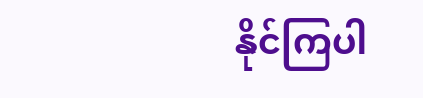နိုင်ကြပါ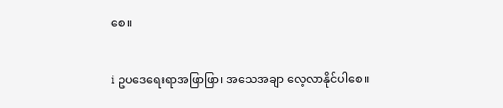စေ။

i ဥပဒေရေးရာအဖြာဖြာ၊ အသေအချာ လေ့လာနိုင်ပါစေ။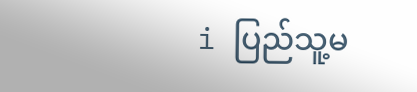i ပြည်သူ့မ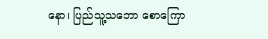နော၊ ပြည်သူ့သဘော စောကြော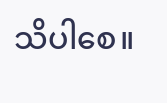သိပါစေ။